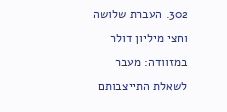302. העברת שלושה וחצי מיליון דולר במזוודה: מעבר לשאלת התייצבותם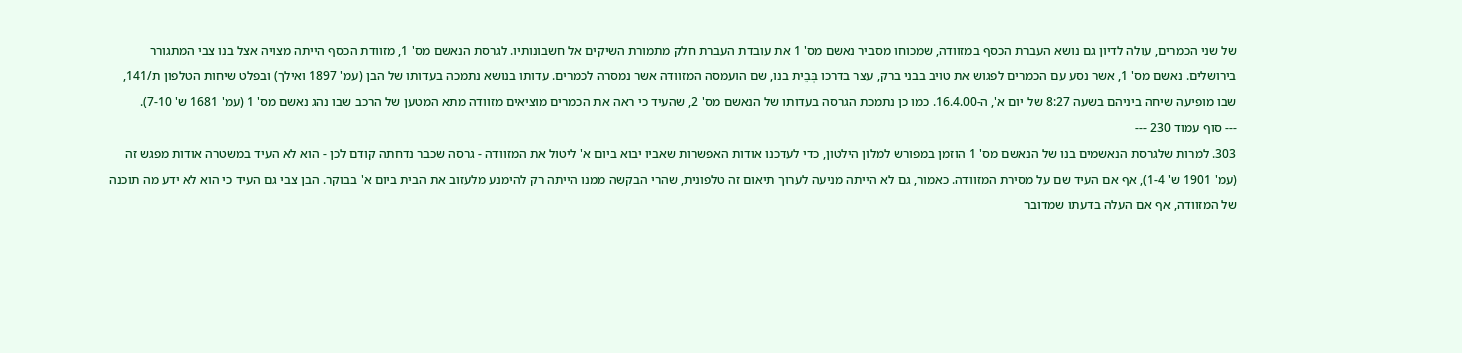של שני הכמרים, עולה לדיון גם נושא העברת הכסף במזוודה, שמכוחו מסביר נאשם מס' 1 את עובדת העברת חלק מתמורת השיקים אל חשבונותיו. לגרסת הנאשם מס' 1, מזוודת הכסף הייתה מצויה אצל בנו צבי המתגורר בירושלים. נאשם מס' 1, אשר נסע עם הכמרים לפגוש את טויב בבני ברק, עצר בדרכו בְּבֵית בנו, שם הועמסה המזוודה אשר נמסרה לכמרים. עדותו בנושא נתמכה בעדותו של הבן (עמ' 1897 ואילך) ובפלט שיחות הטלפון ת/141, שבו מופיעה שיחה ביניהם בשעה 8:27 של יום א', ה-16.4.00. כמו כן נתמכת הגרסה בעדותו של הנאשם מס' 2, שהעיד כי ראה את הכמרים מוציאים מזוודה מתא המטען של הרכב שבו נהג נאשם מס' 1 (עמ' 1681 ש' 7-10).
--- סוף עמוד 230 ---
303. למרות שלגרסת הנאשמים בנו של הנאשם מס' 1 הוזמן במפורש למלון הילטון, כדי לעדכנו אודות האפשרות שאביו יבוא ביום א' ליטול את המזוודה - גרסה שכבר נדחתה קודם לכן - הוא לא העיד במשטרה אודות מפגש זה (עמ' 1901 ש' 1-4), אף אם העיד שם על מסירת המזוודה. כאמור, גם לא הייתה מניעה לערוך תיאום זה טלפונית, שהרי הבקשה ממנו הייתה רק להימנע מלעזוב את הבית ביום א' בבוקר. הבן צבי גם העיד כי הוא לא ידע מה תוכנה של המזוודה, אף אם העלה בדעתו שמדובר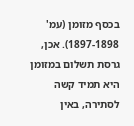בכסף מזומן (עמ' 1897-1898). אכן, גרסת תשלום במזומן היא תמיד קשה לסתירה, באין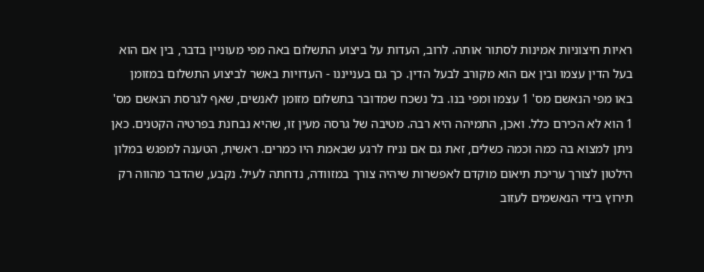ראיות חיצוניות אמינות לסתור אותה. לרוב, העדות על ביצוע התשלום באה מפי מעוניין בדבר, בין אם הוא בעל הדין עצמו ובין אם הוא מקורב לבעל הדין. כך גם בענייננו - העדויות באשר לביצוע התשלום במזומן באו מפי הנאשם מס' 1 עצמו ומפי בנו. בל נשכח שמדובר בתשלום מזומן לאנשים, שאף לגרסת הנאשם מס' 1 הוא לא הכירם כלל. ואכן, התמיהה היא רבה. מטיבה של גרסה מעין זו, שהיא נבחנת בפרטיה הקטנים. כאן ניתן למצוא בה כמה וכמה כשלים, זאת גם אם נניח לרגע שבאמת היו כמרים. ראשית, הטענה למפגש במלון הילטון לצורך עריכת תיאום מוקדם לאפשרות שיהיה צורך במזוודה, נדחתה לעיל. נקבע, שהדבר מהווה רק תירוץ בידי הנאשמים לעזוב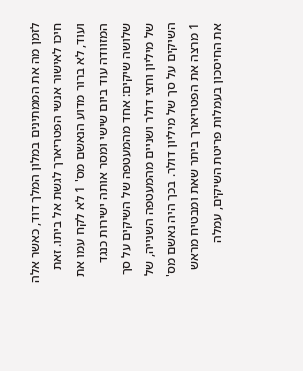לזמן מה את הממתינים במלון המלך דוד, כאשר אלה חיכו לאישור אנשי הפטריארך לגשת אל ביתו. זאת ועוד, לא ברור מדוע הנאשם מס' 1 לא לקח עמו את המזוודה עוד ביום שישי ומסר אותה ישירות כנגד שלושה שיקים: אחד מהמעטפה של השיקים על סך של מיליון וחצי דולר ושניים מהמעטפה השנייה, של השיקים על סך של מיליון דולר. בכך היה נאשם מס' 1 מרצה את הפטריארך ביתר שאת ומבטיח מראש את החיסכון בעמלות פריטת השיקים, עמלה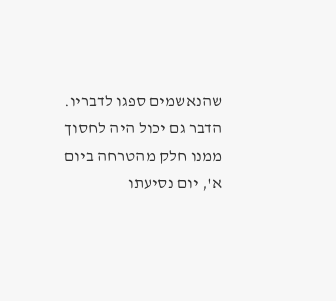שהנאשמים ספגו לדבריו. הדבר גם יכול היה לחסוך ממנו חלק מהטרחה ביום א', יום נסיעתו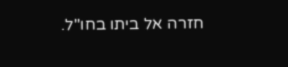חזרה אל ביתו בחו"ל.